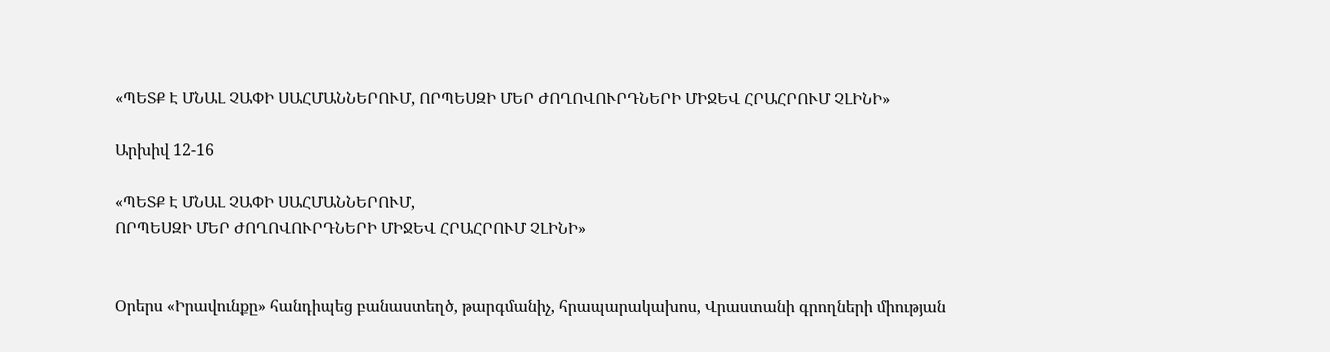«ՊԵՏՔ Է ՄՆԱԼ ՉԱՓԻ ՍԱՀՄԱՆՆԵՐՈՒՄ, ՈՐՊԵՍԶԻ ՄԵՐ ԺՈՂՈՎՈՒՐԴՆԵՐԻ ՄԻՋԵՎ ՀՐԱՀՐՈՒՄ ՉԼԻՆԻ»

Արխիվ 12-16

«ՊԵՏՔ Է ՄՆԱԼ ՉԱՓԻ ՍԱՀՄԱՆՆԵՐՈՒՄ,
ՈՐՊԵՍԶԻ ՄԵՐ ԺՈՂՈՎՈՒՐԴՆԵՐԻ ՄԻՋԵՎ ՀՐԱՀՐՈՒՄ ՉԼԻՆԻ»


Օրերս «Իրավունքը» հանդիպեց բանաստեղծ, թարգմանիչ, հրապարակախոս, Վրաստանի գրողների միության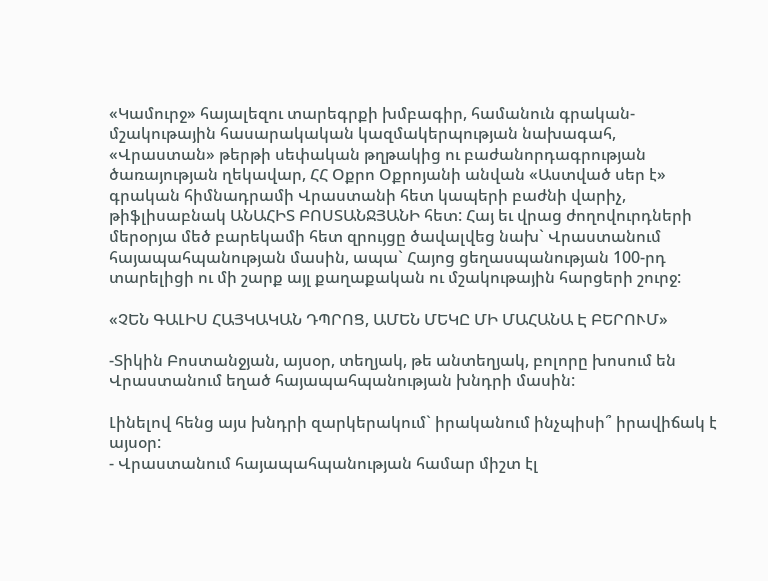«Կամուրջ» հայալեզու տարեգրքի խմբագիր, համանուն գրական-մշակութային հասարակական կազմակերպության նախագահ, «Վրաստան» թերթի սեփական թղթակից ու բաժանորդագրության ծառայության ղեկավար, ՀՀ Օքրո Օքրոյանի անվան «Աստված սեր է» գրական հիմնադրամի Վրաստանի հետ կապերի բաժնի վարիչ, թիֆլիսաբնակ ԱՆԱՀԻՏ ԲՈՍՏԱՆՋՅԱՆԻ հետ: Հայ եւ վրաց ժողովուրդների մերօրյա մեծ բարեկամի հետ զրույցը ծավալվեց նախ` Վրաստանում հայապահպանության մասին, ապա` Հայոց ցեղասպանության 100-րդ տարելիցի ու մի շարք այլ քաղաքական ու մշակութային հարցերի շուրջ:

«ՉԵՆ ԳԱԼԻՍ ՀԱՅԿԱԿԱՆ ԴՊՐՈՑ, ԱՄԵՆ ՄԵԿԸ ՄԻ ՄԱՀԱՆԱ Է ԲԵՐՈՒՄ»

-Տիկին Բոստանջյան, այսօր, տեղյակ, թե անտեղյակ, բոլորը խոսում են Վրաստանում եղած հայապահպանության խնդրի մասին:

Լինելով հենց այս խնդրի զարկերակում` իրականում ինչպիսի՞ իրավիճակ է այսօր:
- Վրաստանում հայապահպանության համար միշտ էլ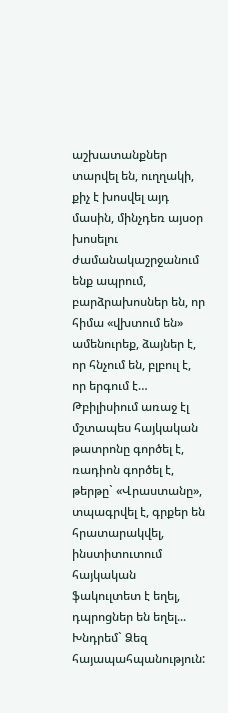աշխատանքներ տարվել են, ուղղակի, քիչ է խոսվել այդ մասին, մինչդեռ այսօր խոսելու ժամանակաշրջանում ենք ապրում, բարձրախոսներ են, որ հիմա «վխտում են» ամենուրեք, ձայներ է, որ հնչում են, բլբուլ է, որ երգում է… Թբիլիսիում առաջ էլ մշտապես հայկական թատրոնը գործել է, ռադիոն գործել է, թերթը` «Վրաստանը», տպագրվել է, գրքեր են հրատարակվել,  ինստիտուտում հայկական ֆակուլտետ է եղել, դպրոցներ են եղել... Խնդրեմ` Ձեզ հայապահպանություն: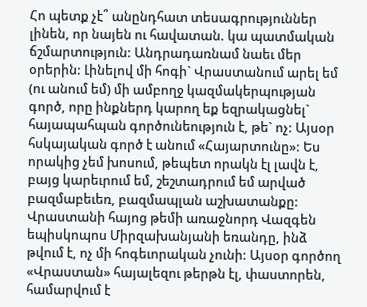Հո պետք չէ՞ անընդհատ տեսագրություններ լինեն, որ նայեն ու հավատան. կա պատմական ճշմարտություն: Անդրադառնամ նաեւ մեր օրերին: Լինելով մի հոգի` Վրաստանում արել եմ (ու անում եմ) մի ամբողջ կազմակերպության գործ, որը ինքներդ կարող եք եզրակացնել` հայապահպան գործունեություն է, թե` ոչ: Այսօր հսկայական գործ է անում «Հայարտունը»: Ես որակից չեմ խոսում, թեպետ որակն էլ լավն է, բայց կարեւրում եմ, շեշտադրում եմ արված բազմաբեւեռ, բազմապլան աշխատանքը: Վրաստանի հայոց թեմի առաջնորդ Վազգեն եպիսկոպոս Միրզախանյանի եռանդը, ինձ թվում է, ոչ մի հոգեւորական չունի: Այսօր գործող «Վրաստան» հայալեզու թերթն էլ, փաստորեն, համարվում է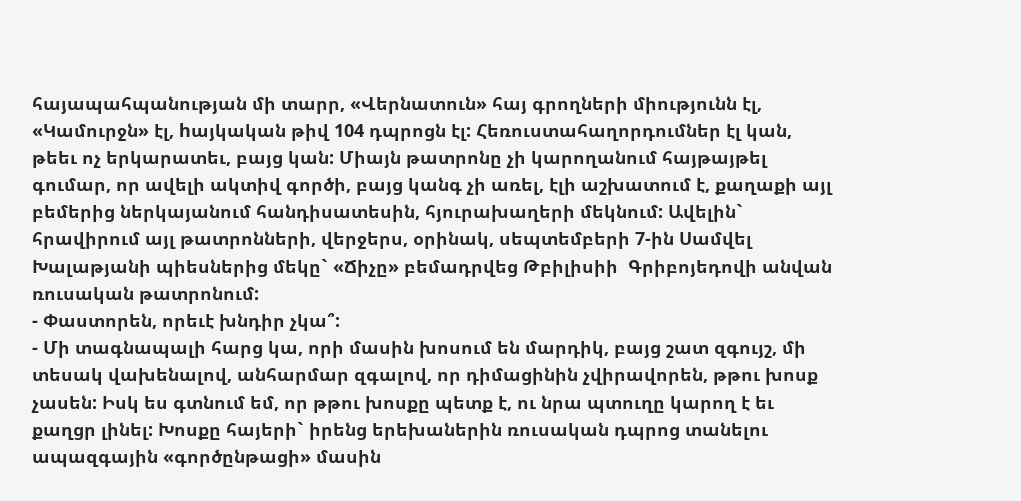հայապահպանության մի տարր, «Վերնատուն» հայ գրողների միությունն էլ, «Կամուրջն» էլ, hայկական թիվ 104 դպրոցն էլ: Հեռուստահաղորդումներ էլ կան, թեեւ ոչ երկարատեւ, բայց կան: Միայն թատրոնը չի կարողանում հայթայթել գումար, որ ավելի ակտիվ գործի, բայց կանգ չի առել, էլի աշխատում է, քաղաքի այլ բեմերից ներկայանում հանդիսատեսին, հյուրախաղերի մեկնում: Ավելին` հրավիրում այլ թատրոնների, վերջերս, օրինակ, սեպտեմբերի 7-ին Սամվել Խալաթյանի պիեսներից մեկը` «Ճիչը» բեմադրվեց Թբիլիսիի  Գրիբոյեդովի անվան ռուսական թատրոնում:
- Փաստորեն, որեւէ խնդիր չկա՞:
- Մի տագնապալի հարց կա, որի մասին խոսում են մարդիկ, բայց շատ զգույշ, մի տեսակ վախենալով, անհարմար զգալով, որ դիմացինին չվիրավորեն, թթու խոսք չասեն: Իսկ ես գտնում եմ, որ թթու խոսքը պետք է, ու նրա պտուղը կարող է եւ քաղցր լինել: Խոսքը հայերի` իրենց երեխաներին ռուսական դպրոց տանելու ապազգային «գործընթացի» մասին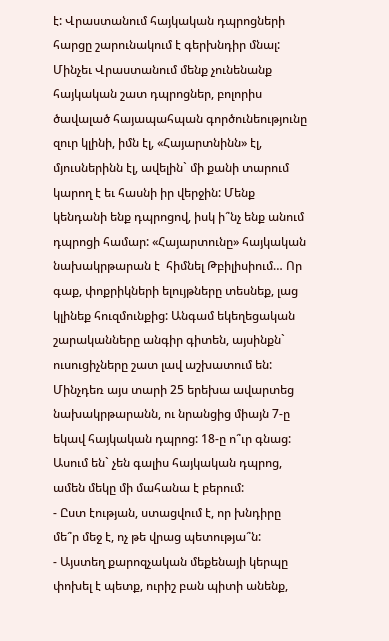է: Վրաստանում հայկական դպրոցների հարցը շարունակում է գերխնդիր մնալ: Մինչեւ Վրաստանում մենք չունենանք հայկական շատ դպրոցներ, բոլորիս ծավալած հայապահպան գործունեությունը զուր կլինի, իմն էլ, «Հայարտնինն» էլ, մյուսներինն էլ, ավելին` մի քանի տարում կարող է եւ հասնի իր վերջին: Մենք կենդանի ենք դպրոցով, իսկ ի՞նչ ենք անում դպրոցի համար: «Հայարտունը» հայկական նախակրթարան է  հիմնել Թբիլիսիում… Որ գաք, փոքրիկների ելույթները տեսնեք, լաց կլինեք հուզմունքից: Անգամ եկեղեցական շարականները անգիր գիտեն, այսինքն` ուսուցիչները շատ լավ աշխատում են: Մինչդեռ այս տարի 25 երեխա ավարտեց նախակրթարանն, ու նրանցից միայն 7-ը եկավ հայկական դպրոց: 18-ը ո՞ւր գնաց: Ասում են` չեն գալիս հայկական դպրոց, ամեն մեկը մի մահանա է բերում:
- Ըստ էության, ստացվում է, որ խնդիրը մե՞ր մեջ է, ոչ թե վրաց պետությա՞ն:
- Այստեղ քարոզչական մեքենայի կերպը փոխել է պետք, ուրիշ բան պիտի անենք,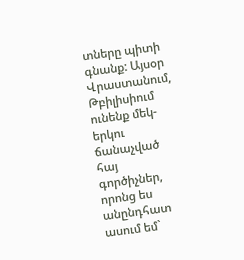տները պիտի գնանք: Այսօր Վրաստանում, Թբիլիսիում  ունենք մեկ-երկու ճանաչված հայ գործիչներ, որոնց ես անընդհատ ասում եմ`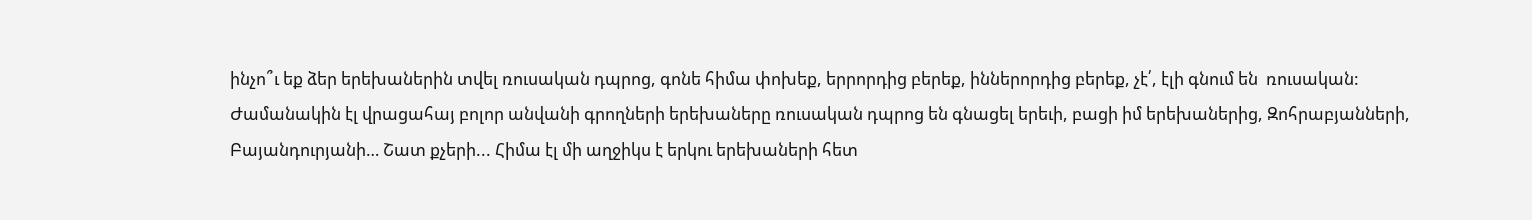ինչո՞ւ եք ձեր երեխաներին տվել ռուսական դպրոց, գոնե հիմա փոխեք, երրորդից բերեք, իններորդից բերեք, չէ՛, էլի գնում են  ռուսական: Ժամանակին էլ վրացահայ բոլոր անվանի գրողների երեխաները ռուսական դպրոց են գնացել երեւի, բացի իմ երեխաներից, Զոհրաբյանների, Բայանդուրյանի… Շատ քչերի... Հիմա էլ մի աղջիկս է երկու երեխաների հետ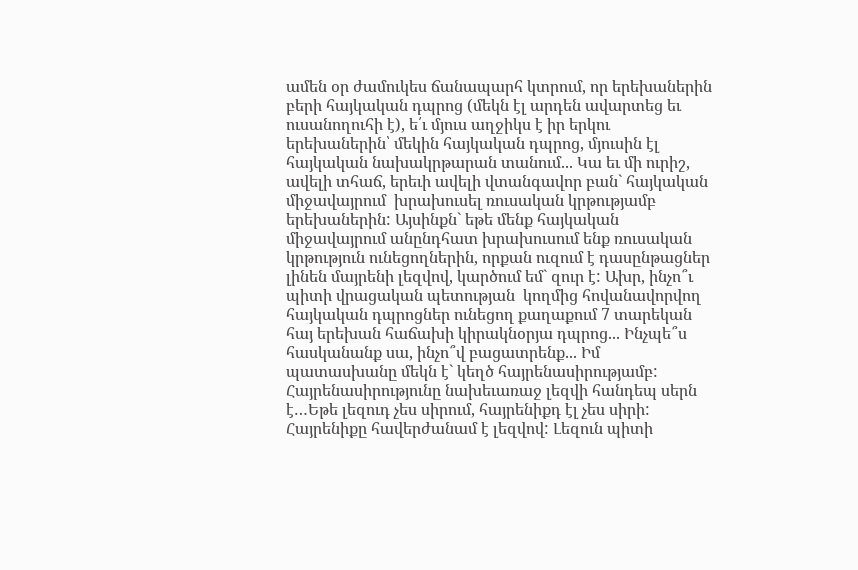ամեն օր ժամուկես ճանապարհ կտրում, որ երեխաներին բերի հայկական դպրոց (մեկն էլ արդեն ավարտեց եւ ուսանողուհի է), ե՛ւ մյուս աղջիկս է իր երկու երեխաներին՝ մեկին հայկական դպրոց, մյուսին էլ հայկական նախակրթարան տանում... Կա եւ մի ուրիշ, ավելի տհաճ, երեւի ավելի վտանգավոր բան` հայկական միջավայրում  խրախուսել ռուսական կրթությամբ երեխաներին: Այսինքն` եթե մենք հայկական միջավայրում անընդհատ խրախուսում ենք ռուսական կրթություն ունեցողներին, որքան ուզում է դասընթացներ լինեն մայրենի լեզվով, կարծում եմ` զուր է: Ախր, ինչո՞ւ պիտի վրացական պետության  կողմից հովանավորվող հայկական դպրոցներ ունեցող քաղաքում 7 տարեկան հայ երեխան հաճախի կիրակնօրյա դպրոց... Ինչպե՞ս հասկանանք սա, ինչո՞վ բացատրենք... Իմ պատասխանը մեկն է` կեղծ հայրենասիրությամբ: Հայրենասիրությունը նախեւառաջ լեզվի հանդեպ սերն է…Եթե լեզուդ չես սիրում, հայրենիքդ էլ չես սիրի: Հայրենիքը հավերժանամ է լեզվով: Լեզուն պիտի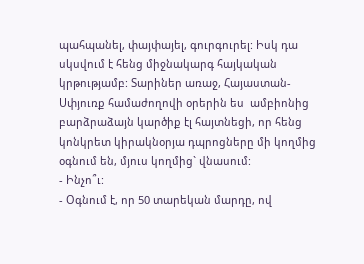պահպանել, փայփայել, գուրգուրել: Իսկ դա սկսվում է հենց միջնակարգ հայկական կրթությամբ: Տարիներ առաջ, Հայաստան-Սփյուռք համաժողովի օրերին ես  ամբիոնից բարձրաձայն կարծիք էլ հայտնեցի, որ հենց կոնկրետ կիրակնօրյա դպրոցները մի կողմից օգնում են, մյուս կողմից` վնասում:
- Ինչո՞ւ:
- Օգնում է, որ 50 տարեկան մարդը, ով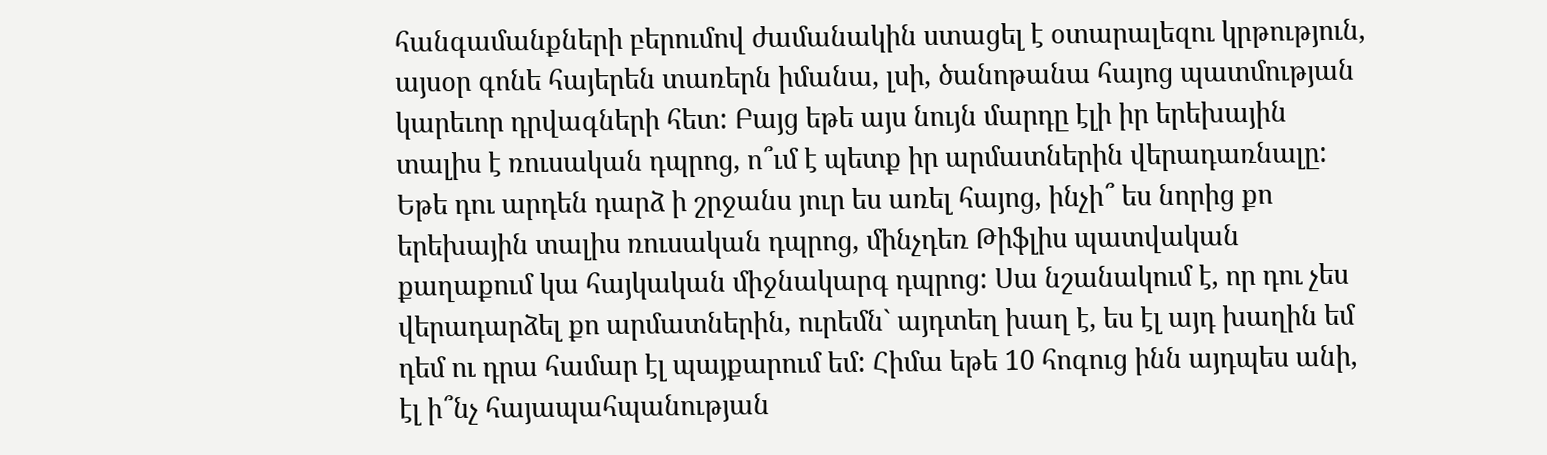հանգամանքների բերումով ժամանակին ստացել է օտարալեզու կրթություն, այսօր գոնե հայերեն տառերն իմանա, լսի, ծանոթանա հայոց պատմության կարեւոր դրվագների հետ: Բայց եթե այս նույն մարդը էլի իր երեխային տալիս է ռուսական դպրոց, ո՞ւմ է պետք իր արմատներին վերադառնալը: Եթե դու արդեն դարձ ի շրջանս յուր ես առել հայոց, ինչի՞ ես նորից քո երեխային տալիս ռուսական դպրոց, մինչդեռ Թիֆլիս պատվական քաղաքում կա հայկական միջնակարգ դպրոց: Սա նշանակում է, որ դու չես վերադարձել քո արմատներին, ուրեմն` այդտեղ խաղ է, ես էլ այդ խաղին եմ դեմ ու դրա համար էլ պայքարում եմ: Հիմա եթե 10 հոգուց ինն այդպես անի, էլ ի՞նչ հայապահպանության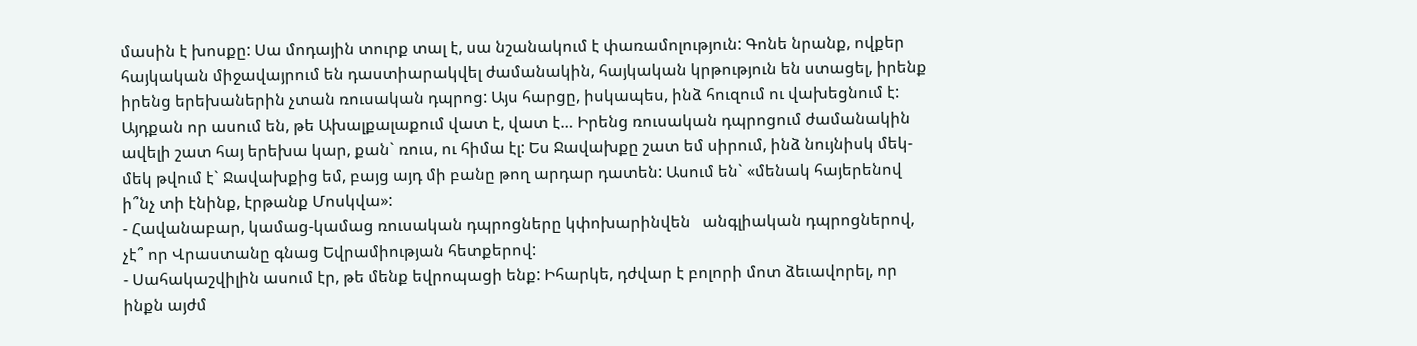մասին է խոսքը: Սա մոդային տուրք տալ է, սա նշանակում է փառամոլություն: Գոնե նրանք, ովքեր հայկական միջավայրում են դաստիարակվել ժամանակին, հայկական կրթություն են ստացել, իրենք իրենց երեխաներին չտան ռուսական դպրոց: Այս հարցը, իսկապես, ինձ հուզում ու վախեցնում է: Այդքան որ ասում են, թե Ախալքալաքում վատ է, վատ է… Իրենց ռուսական դպրոցում ժամանակին ավելի շատ հայ երեխա կար, քան` ռուս, ու հիմա էլ: Ես Ջավախքը շատ եմ սիրում, ինձ նույնիսկ մեկ-մեկ թվում է` Ջավախքից եմ, բայց այդ մի բանը թող արդար դատեն: Ասում են` «մենակ հայերենով ի՞նչ տի էնինք, էրթանք Մոսկվա»:
- Հավանաբար, կամաց-կամաց ռուսական դպրոցները կփոխարինվեն   անգլիական դպրոցներով, չէ՞ որ Վրաստանը գնաց Եվրամիության հետքերով:
- Սահակաշվիլին ասում էր, թե մենք եվրոպացի ենք: Իհարկե, դժվար է բոլորի մոտ ձեւավորել, որ ինքն այժմ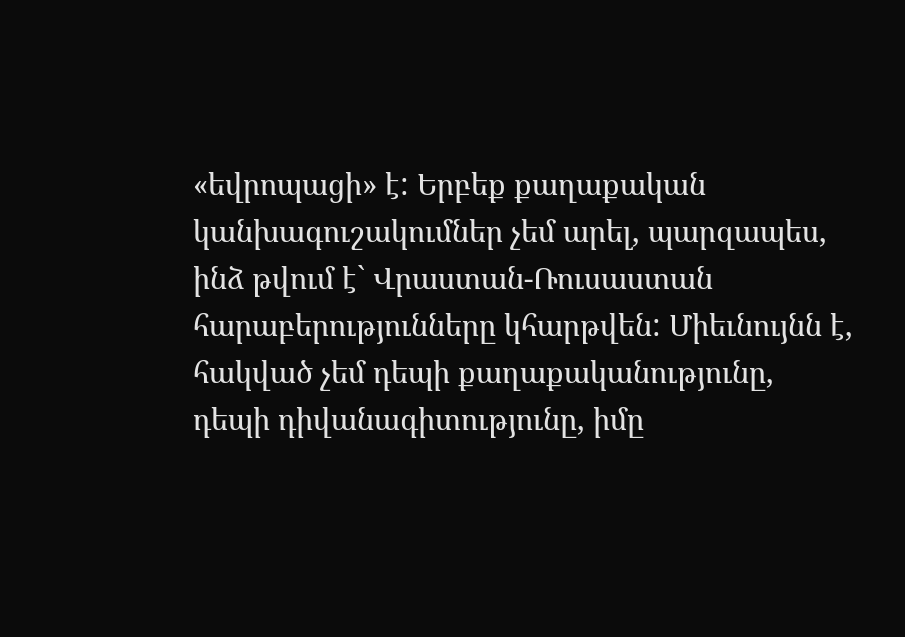«եվրոպացի» է: Երբեք քաղաքական կանխագուշակումներ չեմ արել, պարզապես, ինձ թվում է` Վրաստան-Ռուսաստան հարաբերությունները կհարթվեն: Միեւնույնն է, հակված չեմ դեպի քաղաքականությունը, դեպի դիվանագիտությունը, իմը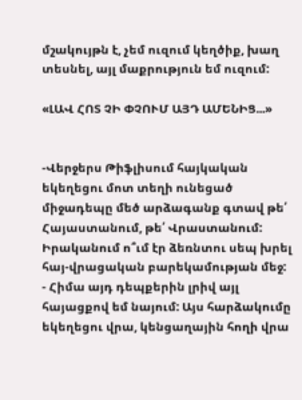մշակույթն է, չեմ ուզում կեղծիք, խաղ տեսնել, այլ մաքրություն եմ ուզում:

«ԼԱՎ ՀՈՏ ՉԻ ՓՉՈՒՄ ԱՅԴ ԱՄԵՆԻՑ...»


-Վերջերս Թիֆլիսում հայկական եկեղեցու մոտ տեղի ունեցած միջադեպը մեծ արձագանք գտավ թե՛ Հայաստանում, թե՛ Վրաստանում: Իրականում ո՞ւմ էր ձեռնտու սեպ խրել հայ-վրացական բարեկամության մեջ:
- Հիմա այդ դեպքերին լրիվ այլ հայացքով եմ նայում: Այս հարձակումը եկեղեցու վրա, կենցաղային հողի վրա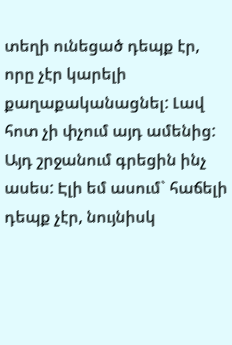տեղի ունեցած դեպք էր, որը չէր կարելի քաղաքականացնել: Լավ հոտ չի փչում այդ ամենից: Այդ շրջանում գրեցին ինչ ասես: Էլի եմ ասում` հաճելի դեպք չէր, նույնիսկ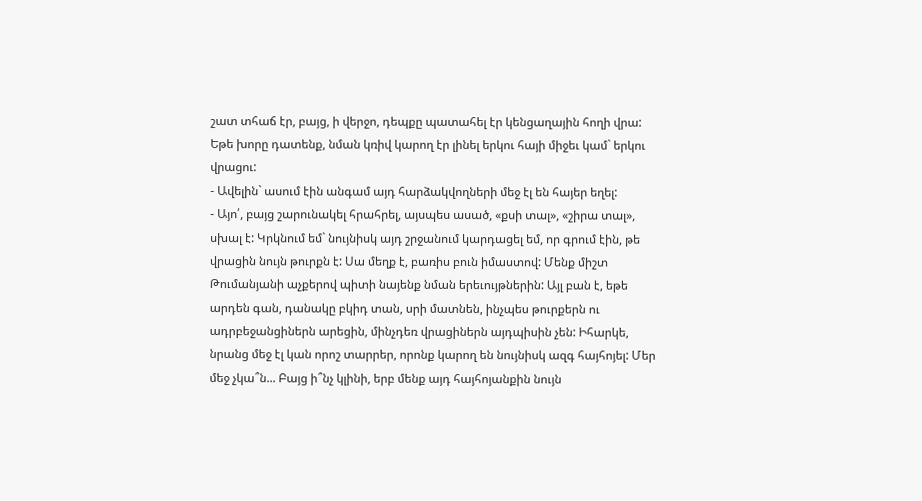շատ տհաճ էր, բայց, ի վերջո, դեպքը պատահել էր կենցաղային հողի վրա: Եթե խորը դատենք, նման կռիվ կարող էր լինել երկու հայի միջեւ կամ` երկու վրացու:
- Ավելին` ասում էին անգամ այդ հարձակվողների մեջ էլ են հայեր եղել:
- Այո՛, բայց շարունակել հրահրել, այսպես ասած, «քսի տալ», «շիրա տալ», սխալ է: Կրկնում եմ` նույնիսկ այդ շրջանում կարդացել եմ, որ գրում էին, թե վրացին նույն թուրքն է: Սա մեղք է, բառիս բուն իմաստով: Մենք միշտ Թումանյանի աչքերով պիտի նայենք նման երեւույթներին: Այլ բան է, եթե արդեն գան, դանակը բկիդ տան, սրի մատնեն, ինչպես թուրքերն ու ադրբեջանցիներն արեցին, մինչդեռ վրացիներն այդպիսին չեն: Իհարկե, նրանց մեջ էլ կան որոշ տարրեր, որոնք կարող են նույնիսկ ազգ հայհոյել: Մեր մեջ չկա՞ն... Բայց ի՞նչ կլինի, երբ մենք այդ հայհոյանքին նույն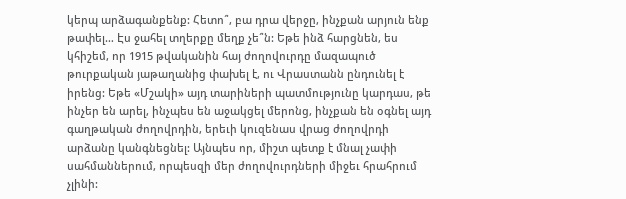կերպ արձագանքենք: Հետո՞, բա դրա վերջը, ինչքան արյուն ենք թափել… Էս ջահել տղերքը մեղք չե՞ն: Եթե ինձ հարցնեն, ես կհիշեմ, որ 1915 թվականին հայ ժողովուրդը մազապուծ թուրքական յաթաղանից փախել է, ու Վրաստանն ընդունել է իրենց: Եթե «Մշակի» այդ տարիների պատմությունը կարդաս, թե ինչեր են արել, ինչպես են աջակցել մերոնց, ինչքան են օգնել այդ գաղթական ժողովրդին, երեւի կուզենաս վրաց ժողովրդի արձանը կանգնեցնել: Այնպես որ, միշտ պետք է մնալ չափի սահմաններում, որպեսզի մեր ժողովուրդների միջեւ հրահրում չլինի: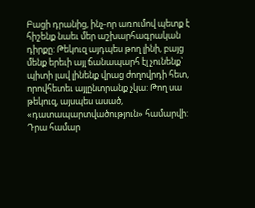Բացի դրանից, ինչ-որ առումով պետք է հիշենք նաեւ մեր աշխարհագրական դիրքը: Թեկուզ այդպես թող լինի, բայց մենք երեւի այլ ճանապարհ էլ չունենք` պիտի լավ լինենք վրաց ժողովրդի հետ, որովհետեւ այլընտրանք չկա: Թող սա թեկուզ, այսպես ասած, «դատապարտվածություն» համարվի: Դրա համար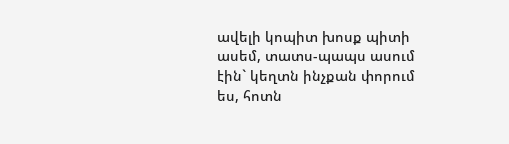ավելի կոպիտ խոսք պիտի ասեմ, տատս-պապս ասում էին` կեղտն ինչքան փորում ես, հոտն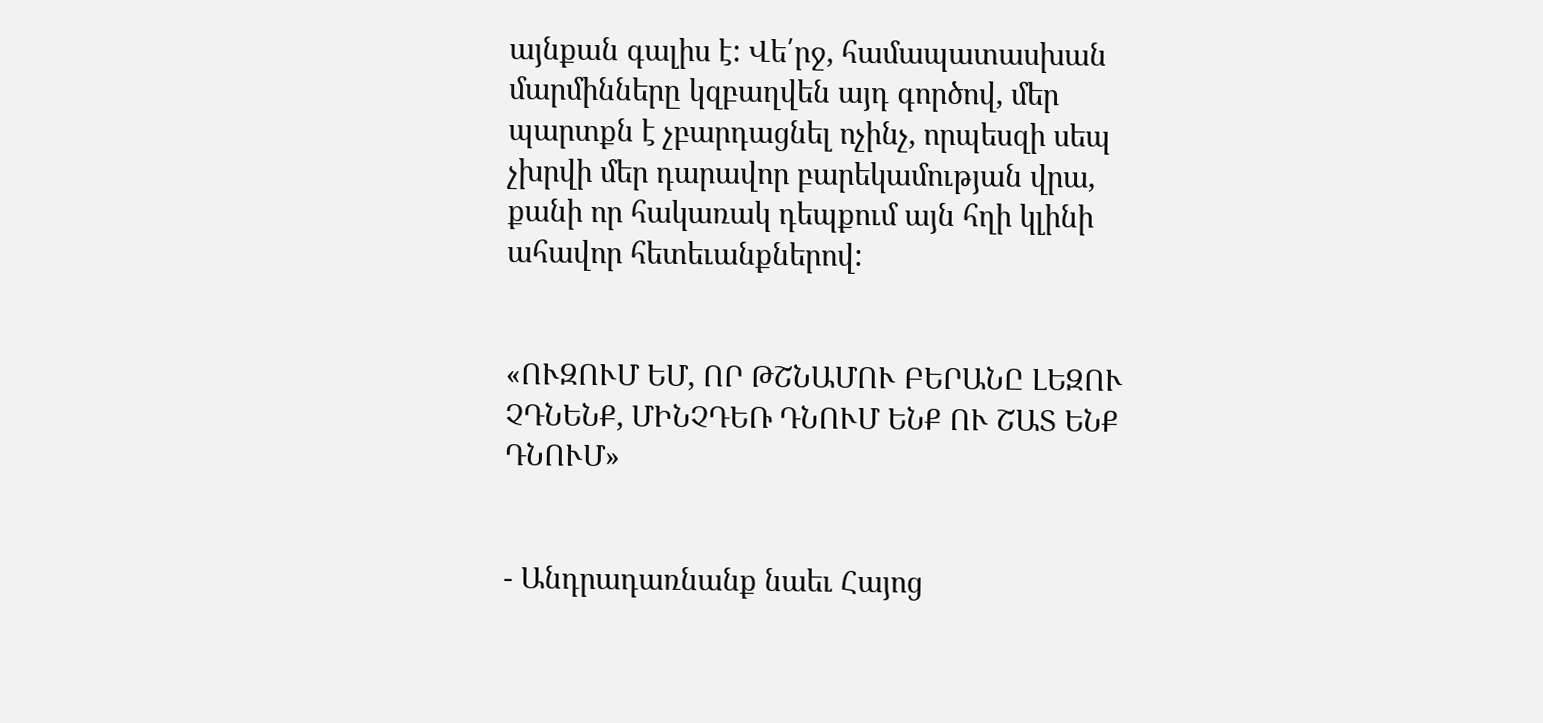այնքան գալիս է: Վե՛րջ, համապատասխան մարմինները կզբաղվեն այդ գործով, մեր պարտքն է չբարդացնել ոչինչ, որպեսզի սեպ չխրվի մեր դարավոր բարեկամության վրա, քանի որ հակառակ դեպքում այն հղի կլինի ահավոր հետեւանքներով:


«ՈՒԶՈՒՄ ԵՄ, ՈՐ ԹՇՆԱՄՈՒ ԲԵՐԱՆԸ ԼԵԶՈՒ ՉԴՆԵՆՔ, ՄԻՆՉԴԵՌ ԴՆՈՒՄ ԵՆՔ ՈՒ ՇԱՏ ԵՆՔ ԴՆՈՒՄ»


- Անդրադառնանք նաեւ Հայոց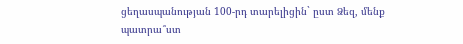ցեղասպանության 100-րդ տարելիցին` ըստ Ձեզ, մենք պատրա՞ստ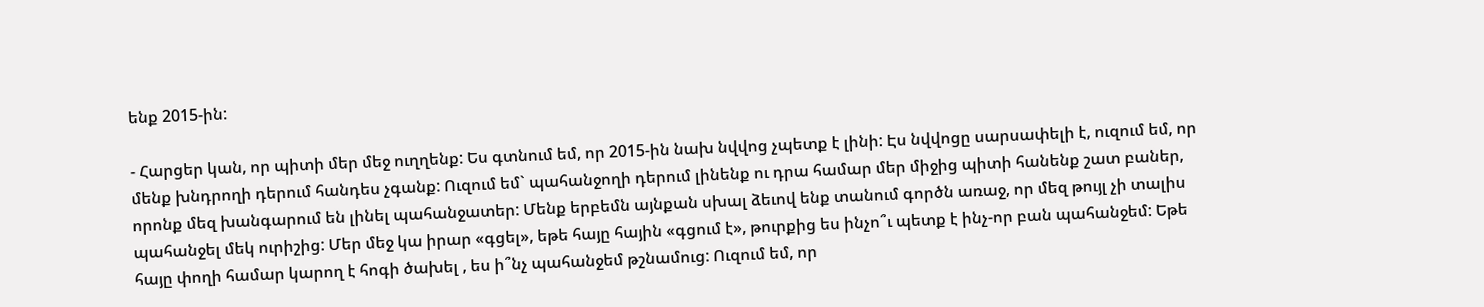ենք 2015-ին:

- Հարցեր կան, որ պիտի մեր մեջ ուղղենք: Ես գտնում եմ, որ 2015-ին նախ նվվոց չպետք է լինի: Էս նվվոցը սարսափելի է, ուզում եմ, որ մենք խնդրողի դերում հանդես չգանք: Ուզում եմ` պահանջողի դերում լինենք ու դրա համար մեր միջից պիտի հանենք շատ բաներ, որոնք մեզ խանգարում են լինել պահանջատեր: Մենք երբեմն այնքան սխալ ձեւով ենք տանում գործն առաջ, որ մեզ թույլ չի տալիս պահանջել մեկ ուրիշից: Մեր մեջ կա իրար «գցել», եթե հայը հային «գցում է», թուրքից ես ինչո՞ւ պետք է ինչ-որ բան պահանջեմ: Եթե հայը փողի համար կարող է հոգի ծախել , ես ի՞նչ պահանջեմ թշնամուց: Ուզում եմ, որ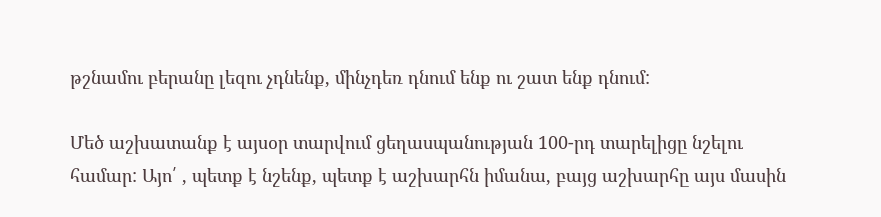թշնամու բերանը լեզու չդնենք, մինչդեռ դնում ենք ու շատ ենք դնում:

Մեծ աշխատանք է այսօր տարվում ցեղասպանության 100-րդ տարելիցը նշելու համար: Այո՛ , պետք է նշենք, պետք է աշխարհն իմանա, բայց աշխարհը այս մասին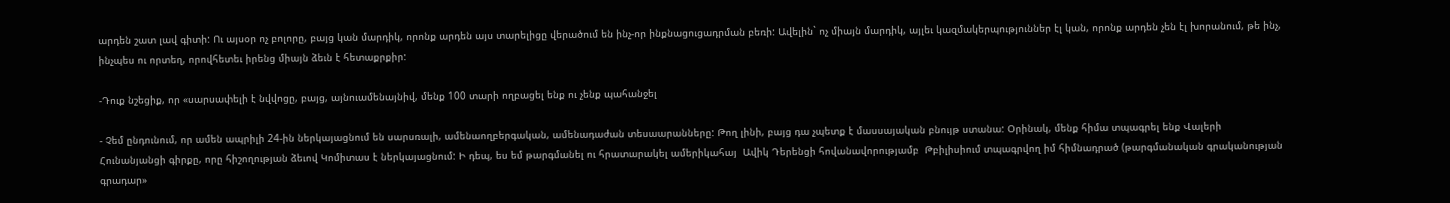արդեն շատ լավ գիտի: Ու այսօր ոչ բոլորը, բայց կան մարդիկ, որոնք արդեն այս տարելիցը վերածում են ինչ-որ ինքնացուցադրման բեռի: Ավելին` ոչ միայն մարդիկ, այլեւ կազմակերպություններ էլ կան, որոնք արդեն չեն էլ խորանում, թե ինչ, ինչպես ու որտեղ, որովհետեւ իրենց միայն ձեւն է հետաքրքիր:

-Դուք նշեցիք, որ «սարսափելի է նվվոցը, բայց, այնուամենայնիվ, մենք 100 տարի ողբացել ենք ու չենք պահանջել

- Չեմ ընդունում, որ ամեն ապրիլի 24-ին ներկայացնում են սարսռալի, ամենաողբերգական, ամենադաժան տեսաարանները: Թող լինի, բայց դա չպետք է մասսայական բնույթ ստանա: Օրինակ, մենք հիմա տպագրել ենք Վալերի Հունանյանցի գիրքը, որը հիշողության ձեւով Կոմիտաս է ներկայացնում: Ի դեպ, ես եմ թարգմանել ու հրատարակել ամերիկահայ  Ավիկ Դերենցի հովանավորությամբ  Թբիլիսիում տպագրվող իմ հիմնադրած (թարգմանական գրականության գրադար»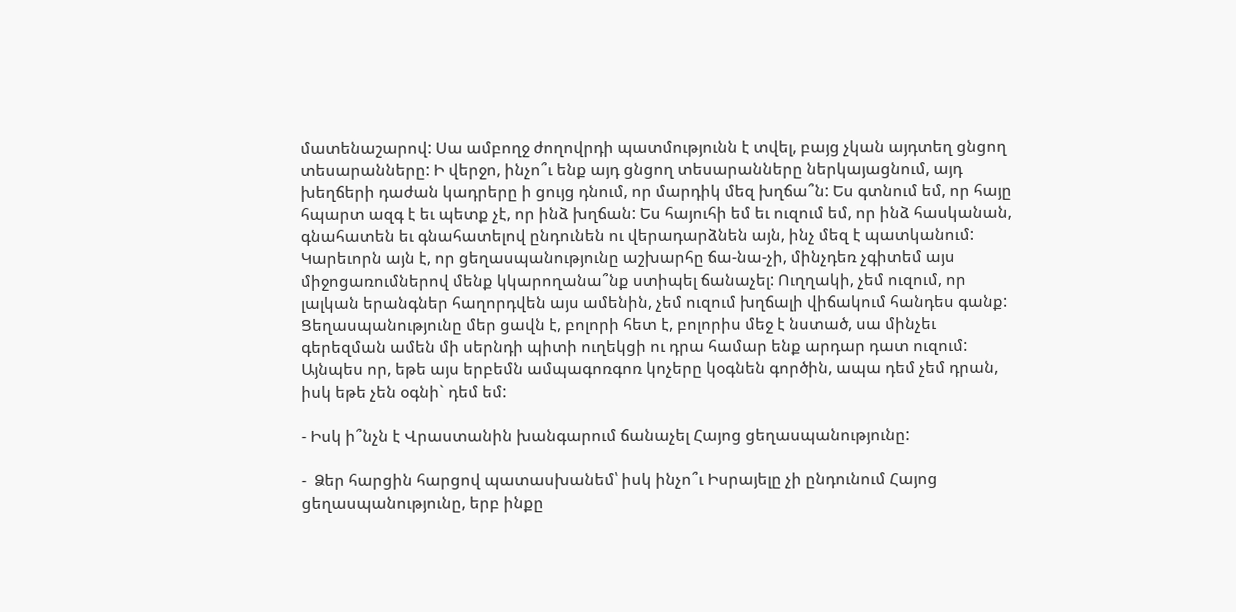մատենաշարով: Սա ամբողջ ժողովրդի պատմությունն է տվել, բայց չկան այդտեղ ցնցող տեսարանները: Ի վերջո, ինչո՞ւ ենք այդ ցնցող տեսարանները ներկայացնում, այդ խեղճերի դաժան կադրերը ի ցույց դնում, որ մարդիկ մեզ խղճա՞ն: Ես գտնում եմ, որ հայը հպարտ ազգ է եւ պետք չէ, որ ինձ խղճան: Ես հայուհի եմ եւ ուզում եմ, որ ինձ հասկանան, գնահատեն եւ գնահատելով ընդունեն ու վերադարձնեն այն, ինչ մեզ է պատկանում: Կարեւորն այն է, որ ցեղասպանությունը աշխարհը ճա-նա-չի, մինչդեռ չգիտեմ այս միջոցառումներով մենք կկարողանա՞նք ստիպել ճանաչել: Ուղղակի, չեմ ուզում, որ լալկան երանգներ հաղորդվեն այս ամենին, չեմ ուզում խղճալի վիճակում հանդես գանք: Ցեղասպանությունը մեր ցավն է, բոլորի հետ է, բոլորիս մեջ է նստած, սա մինչեւ գերեզման ամեն մի սերնդի պիտի ուղեկցի ու դրա համար ենք արդար դատ ուզում: Այնպես որ, եթե այս երբեմն ամպագոռգոռ կոչերը կօգնեն գործին, ապա դեմ չեմ դրան, իսկ եթե չեն օգնի` դեմ եմ:

- Իսկ ի՞նչն է Վրաստանին խանգարում ճանաչել Հայոց ցեղասպանությունը:

-  Ձեր հարցին հարցով պատասխանեմ՝ իսկ ինչո՞ւ Իսրայելը չի ընդունում Հայոց ցեղասպանությունը, երբ ինքը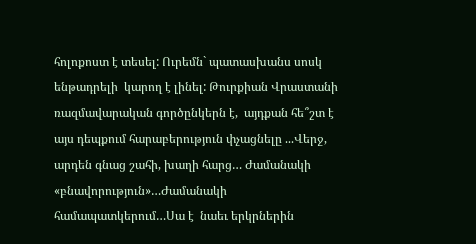հոլոքոստ է տեսել: Ուրեմն` պատասխանս սոսկ ենթադրելի  կարող է լինել: Թուրքիան Վրաստանի ռազմավարական գործընկերն է,  այդքան հե՞շտ է այս դեպքում հարաբերություն փչացնելը ...Վերջ, արդեն գնաց շահի, խաղի հարց… Ժամանակի «բնավորություն»…Ժամանակի  համապատկերում…Սա է  նաեւ երկրներին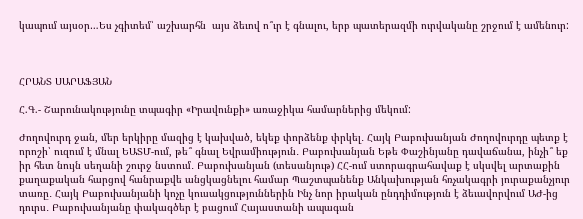կապում այսօր…Ես չգիտեմ՝ աշխարհն  այս ձեւով ո՞ւր է գնալու, երբ պատերազմի ուրվականը շրջում է ամենուր:



ՀՐԱՆՏ ՍԱՐԱՖՅԱՆ

Հ.Գ.- Շարունակությունը տպագիր «Իրավունքի» առաջիկա համարներից մեկում:

Ժողովուրդ ջան, մեր երկիրը մազից է կախված, եկեք փորձենք փրկել․ Հայկ Բաբուխանյան Ժողովուրդը պետք է որոշի՝ ուզում է մնալ ԵԱՏՄ-ում, թե՞ գնալ Եվրամիություն․ Բաբուխանյան Եթե Փաշինյանը դավաճանա, ինչի՞ եք իր հետ նույն սեղանի շուրջ նստում․ Բաբուխանյան (տեսանյութ) ՀՀ-ում ստորագրահավաք է սկսվել արտաքին քաղաքական հարցով հանրաքվե անցկացնելու համար Պաշտպանենք Անկախության հռչակագրի յուրաքանչյուր տառը․ Հայկ Բաբուխանյանի կոչը կուսակցություններին Ինչ նոր իրական ընդդիմություն է ձեւավորվում ԱԺ-ից դուրս․ Բաբուխանյանը փակագծեր է բացում Հայաստանի ապագան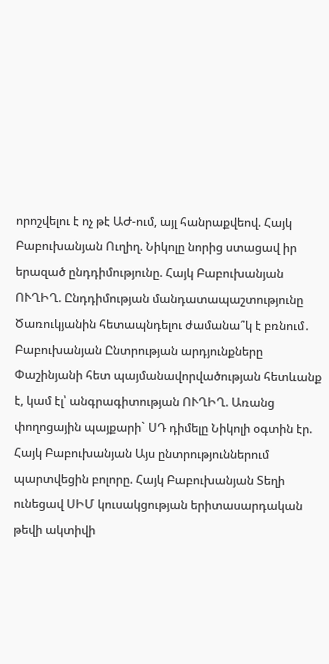որոշվելու է ոչ թէ ԱԺ-ում, այլ հանրաքվեով. Հայկ Բաբուխանյան Ուղիղ. Նիկոլը նորից ստացավ իր երազած ընդդիմությունը. Հայկ Բաբուխանյան ՈՒՂԻՂ. Ընդդիմության մանդատապաշտությունը Ծառուկյանին հետապնդելու ժամանա՞կ է բռնում․ Բաբուխանյան Ընտրության արդյունքները Փաշինյանի հետ պայմանավորվածության հետևանք է, կամ էլ՝ անգրագիտության ՈՒՂԻՂ. Առանց փողոցային պայքարի` ՍԴ դիմելը Նիկոլի օգտին էր. Հայկ Բաբուխանյան Այս ընտրություններում պարտվեցին բոլորը. Հայկ Բաբուխանյան Տեղի ունեցավ ՍԻՄ կուսակցության երիտասարդական թեվի ակտիվի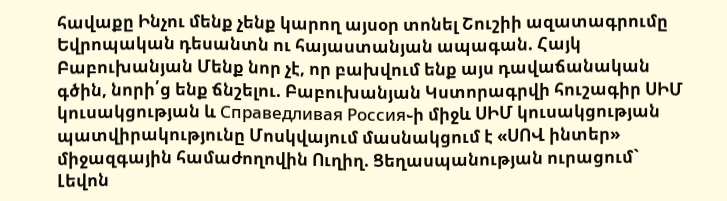հավաքը Ինչու մենք չենք կարող այսօր տոնել Շուշիի ազատագրումը Եվրոպական դեսանտն ու հայաստանյան ապագան. Հայկ Բաբուխանյան Մենք նոր չէ, որ բախվում ենք այս դավաճանական գծին, նորի՛ց ենք ճնշելու. Բաբուխանյան Կստորագրվի հուշագիր ՍԻՄ կուսակցության և Справедливая Россия֊ի միջև ՍԻՄ կուսակցության պատվիրակությունը Մոսկվայում մասնակցում է «ՍՈՎ ինտեր» միջազգային համաժողովին Ուղիղ. Ցեղասպանության ուրացում` Լեվոն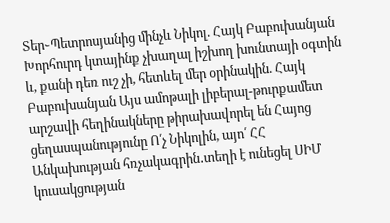Տեր֊Պետրոսյանից մինչև Նիկոլ. Հայկ Բաբուխանյան Խորհուրդ կտայինք չխաղալ իշխող խունտայի օգտին և, քանի դեռ ուշ չի, հետևել մեր օրինակին. Հայկ Բաբուխանյան Այս ամոթալի լիբերալ-թուրքամետ արշավի հեղինակները թիրախավորել են Հայոց ցեղասպանությունը Ո՛չ Նիկոլին, այո՛ ՀՀ Անկախության հռչակագրին․տեղի է ունեցել ՍԻՄ կուսակցության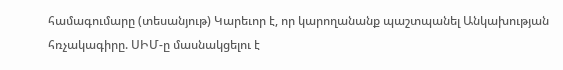համագումարը (տեսանյութ) Կարեւոր է, որ կարողանանք պաշտպանել Անկախության հռչակագիրը. ՍԻՄ-ը մասնակցելու է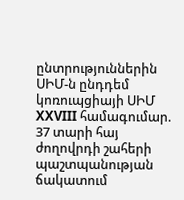ընտրություններին ՍԻՄ-ն ընդդեմ կոռուպցիայի ՍԻՄ XXVIII համագումար. 37 տարի հայ ժողովրդի շահերի պաշտպանության ճակատում